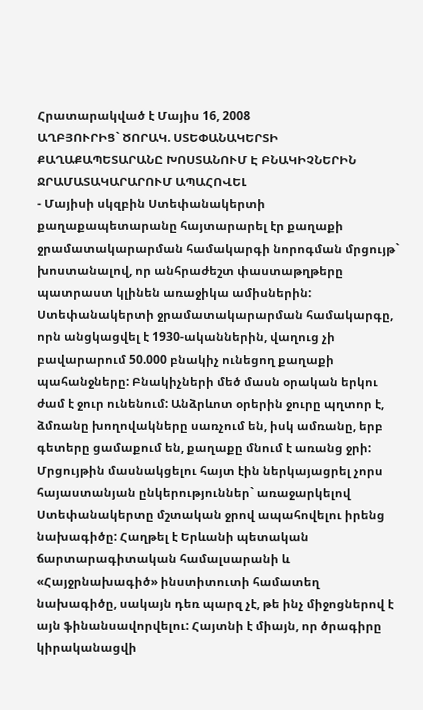Հրատարակված է Մայիս 16, 2008
ԱՂԲՅՈՒՐԻՑ` ԾՈՐԱԿ. ՍՏԵՓԱՆԱԿԵՐՏԻ ՔԱՂԱՔԱՊԵՏԱՐԱՆԸ ԽՈՍՏԱՆՈՒՄ Է ԲՆԱԿԻՉՆԵՐԻՆ ՋՐԱՄԱՏԱԿԱՐԱՐՈՒՄ ԱՊԱՀՈՎԵԼ
- Մայիսի սկզբին Ստեփանակերտի քաղաքապետարանը հայտարարել էր քաղաքի ջրամատակարարման համակարգի նորոգման մրցույթ` խոստանալով, որ անհրաժեշտ փաստաթղթերը պատրաստ կլինեն առաջիկա ամիսներին: Ստեփանակերտի ջրամատակարարման համակարգը, որն անցկացվել է 1930-ականներին, վաղուց չի բավարարում 50.000 բնակիչ ունեցող քաղաքի պահանջները: Բնակիչների մեծ մասն օրական երկու ժամ է ջուր ունենում: Անձրևոտ օրերին ջուրը պղտոր է, ձմռանը խողովակները սառչում են, իսկ ամռանը, երբ գետերը ցամաքում են, քաղաքը մնում է առանց ջրի: Մրցույթին մասնակցելու հայտ էին ներկայացրել չորս հայաստանյան ընկերություններ` առաջարկելով Ստեփանակերտը մշտական ջրով ապահովելու իրենց նախագիծը: Հաղթել է Երևանի պետական ճարտարագիտական համալսարանի և «Հայջրնախագիծ» ինստիտուտի համատեղ նախագիծը, սակայն դեռ պարզ չէ, թե ինչ միջոցներով է այն ֆինանսավորվելու: Հայտնի է միայն, որ ծրագիրը կիրականացվի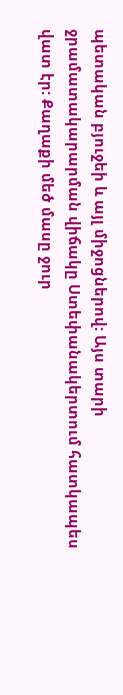պետական բյուջեի և այլ միջոցներով: Այս տարի ջրամատակարարման վիճակը Ստեփանակերտում հատկապես վատ էր: Քաղաքի մեծ մասը ջուր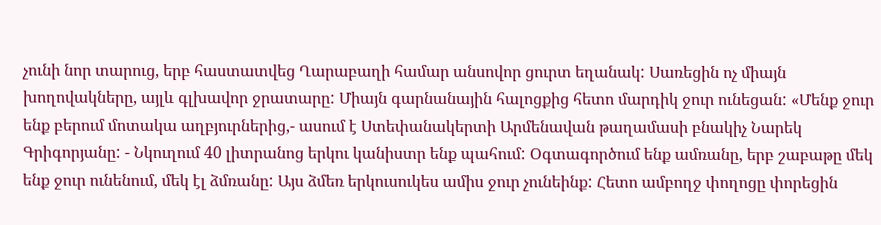չունի նոր տարուց, երբ հաստատվեց Ղարաբաղի համար անսովոր ցուրտ եղանակ: Սառեցին ոչ միայն խողովակները, այլև գլխավոր ջրատարը: Միայն գարնանային հալոցքից հետո մարդիկ ջուր ունեցան: «Մենք ջուր ենք բերում մոտակա աղբյուրներից,- ասում է Ստեփանակերտի Արմենավան թաղամասի բնակիչ Նարեկ Գրիգորյանը: - Նկուղում 40 լիտրանոց երկու կանիստր ենք պահում: Օգտագործում ենք ամռանը, երբ շաբաթը մեկ ենք ջուր ունենում, մեկ էլ ձմռանը: Այս ձմեռ երկուսուկես ամիս ջուր չունեինք: Հետո ամբողջ փողոցը փորեցին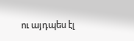ու այդպես էլ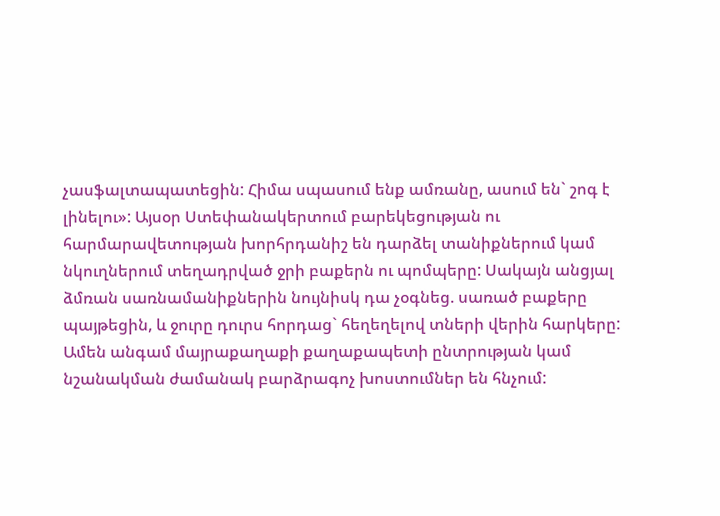չասֆալտապատեցին: Հիմա սպասում ենք ամռանը, ասում են` շոգ է լինելու»: Այսօր Ստեփանակերտում բարեկեցության ու հարմարավետության խորհրդանիշ են դարձել տանիքներում կամ նկուղներում տեղադրված ջրի բաքերն ու պոմպերը: Սակայն անցյալ ձմռան սառնամանիքներին նույնիսկ դա չօգնեց. սառած բաքերը պայթեցին, և ջուրը դուրս հորդաց` հեղեղելով տների վերին հարկերը: Ամեն անգամ մայրաքաղաքի քաղաքապետի ընտրության կամ նշանակման ժամանակ բարձրագոչ խոստումներ են հնչում: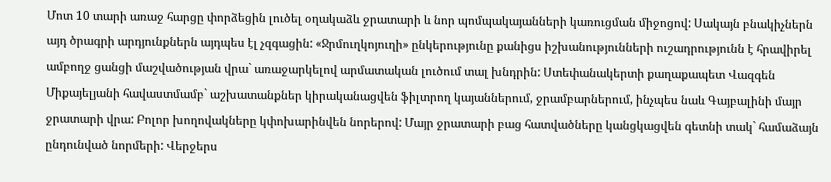Մոտ 10 տարի առաջ հարցը փորձեցին լուծել օղակաձև ջրատարի և նոր պոմպակայանների կառուցման միջոցով: Սակայն բնակիչներն այդ ծրագրի արդյունքներն այդպես էլ չզգացին: «Ջրմուղկոյուղի» ընկերությունը քանիցս իշխանությունների ուշադրությունն է հրավիրել ամբողջ ցանցի մաշվածության վրա` առաջարկելով արմատական լուծում տալ խնդրին: Ստեփանակերտի քաղաքապետ Վազգեն Միքայելյանի հավաստմամբ` աշխատանքներ կիրականացվեն ֆիլտրող կայաններում, ջրամբարներում, ինչպես նաև Գայբալինի մայր ջրատարի վրա: Բոլոր խողովակները կփոխարինվեն նորերով: Մայր ջրատարի բաց հատվածները կանցկացվեն գետնի տակ` համաձայն ընդունված նորմերի: Վերջերս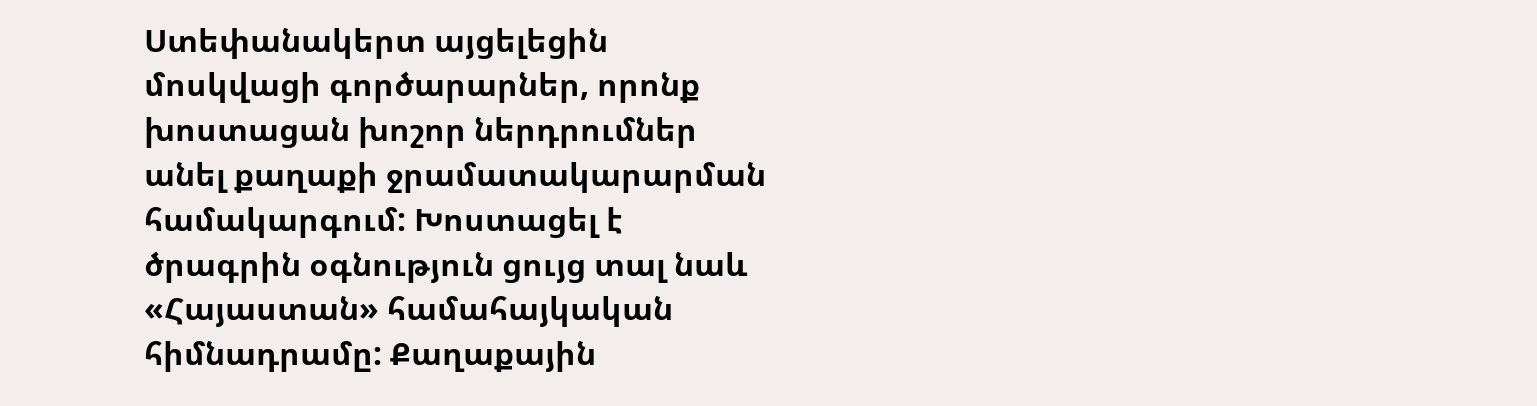Ստեփանակերտ այցելեցին մոսկվացի գործարարներ, որոնք խոստացան խոշոր ներդրումներ անել քաղաքի ջրամատակարարման համակարգում: Խոստացել է ծրագրին օգնություն ցույց տալ նաև «Հայաստան» համահայկական հիմնադրամը: Քաղաքային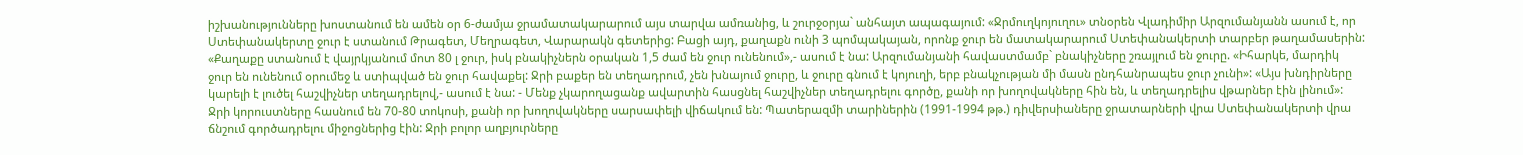իշխանությունները խոստանում են ամեն օր 6-ժամյա ջրամատակարարում այս տարվա ամռանից, և շուրջօրյա` անհայտ ապագայում: «Ջրմուղկոյուղու» տնօրեն Վլադիմիր Արզումանյանն ասում է, որ Ստեփանակերտը ջուր է ստանում Թրագետ, Մեղրագետ, Վարարակն գետերից: Բացի այդ, քաղաքն ունի 3 պոմպակայան, որոնք ջուր են մատակարարում Ստեփանակերտի տարբեր թաղամասերին: «Քաղաքը ստանում է վայրկյանում մոտ 80 լ ջուր, իսկ բնակիչներն օրական 1,5 ժամ են ջուր ունենում»,- ասում է նա: Արզումանյանի հավաստմամբ` բնակիչները շռայլում են ջուրը. «Իհարկե, մարդիկ ջուր են ունենում օրումեջ և ստիպված են ջուր հավաքել: Ջրի բաքեր են տեղադրում, չեն խնայում ջուրը, և ջուրը գնում է կոյուղի, երբ բնակչության մի մասն ընդհանրապես ջուր չունի»: «Այս խնդիրները կարելի է լուծել հաշվիչներ տեղադրելով,- ասում է նա: - Մենք չկարողացանք ավարտին հասցնել հաշվիչներ տեղադրելու գործը, քանի որ խողովակները հին են, և տեղադրելիս վթարներ էին լինում»: Ջրի կորուստները հասնում են 70-80 տոկոսի, քանի որ խողովակները սարսափելի վիճակում են: Պատերազմի տարիներին (1991-1994 թթ.) դիվերսիաները ջրատարների վրա Ստեփանակերտի վրա ճնշում գործադրելու միջոցներից էին: Ջրի բոլոր աղբյուրները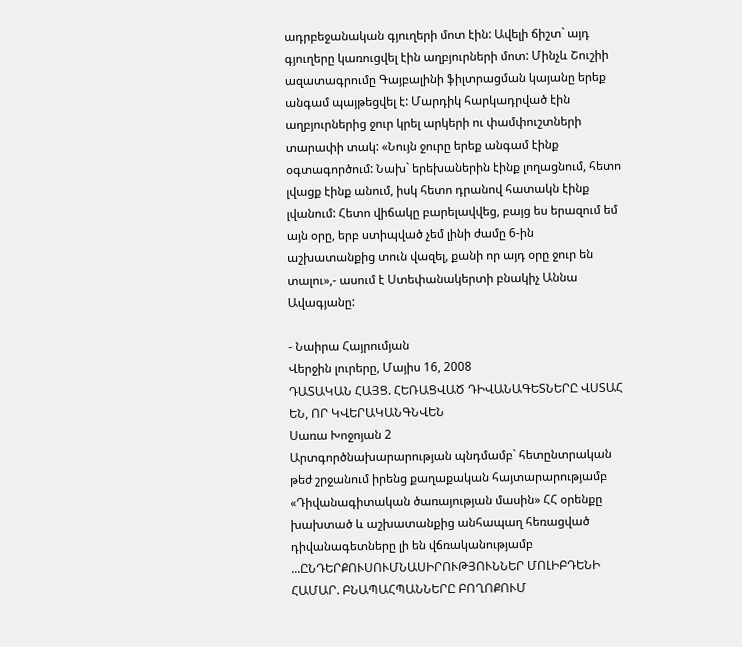ադրբեջանական գյուղերի մոտ էին: Ավելի ճիշտ` այդ գյուղերը կառուցվել էին աղբյուրների մոտ: Մինչև Շուշիի ազատագրումը Գայբալինի ֆիլտրացման կայանը երեք անգամ պայթեցվել է: Մարդիկ հարկադրված էին աղբյուրներից ջուր կրել արկերի ու փամփուշտների տարափի տակ: «Նույն ջուրը երեք անգամ էինք օգտագործում: Նախ` երեխաներին էինք լողացնում, հետո լվացք էինք անում, իսկ հետո դրանով հատակն էինք լվանում: Հետո վիճակը բարելավվեց, բայց ես երազում եմ այն օրը, երբ ստիպված չեմ լինի ժամը 6-ին աշխատանքից տուն վազել, քանի որ այդ օրը ջուր են տալու»,- ասում է Ստեփանակերտի բնակիչ Աննա Ավագյանը:

- Նաիրա Հայրումյան
Վերջին լուրերը, Մայիս 16, 2008
ԴԱՏԱԿԱՆ ՀԱՅՑ. ՀԵՌԱՑՎԱԾ ԴԻՎԱՆԱԳԵՏՆԵՐԸ ՎՍՏԱՀ ԵՆ, ՈՐ ԿՎԵՐԱԿԱՆԳՆՎԵՆ
Սառա Խոջոյան 2
Արտգործնախարարության պնդմամբ` հետընտրական թեժ շրջանում իրենց քաղաքական հայտարարությամբ «Դիվանագիտական ծառայության մասին» ՀՀ օրենքը խախտած և աշխատանքից անհապաղ հեռացված դիվանագետները լի են վճռականությամբ ...ԸՆԴԵՐՔՈՒՍՈՒՄՆԱՍԻՐՈՒԹՅՈՒՆՆԵՐ ՄՈԼԻԲԴԵՆԻ ՀԱՄԱՐ. ԲՆԱՊԱՀՊԱՆՆԵՐԸ ԲՈՂՈՔՈՒՄ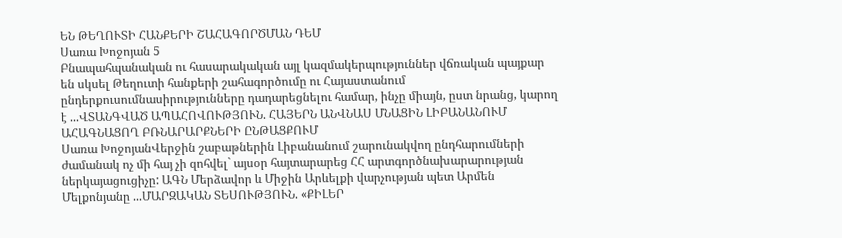ԵՆ ԹԵՂՈՒՏԻ ՀԱՆՔԵՐԻ ՇԱՀԱԳՈՐԾՄԱՆ ԴԵՄ
Սառա Խոջոյան 5
Բնապահպանական ու հասարակական այլ կազմակերպություններ վճռական պայքար են սկսել Թեղուտի հանքերի շահագործումը ու Հայաստանում ընդերքուսումնասիրությունները դադարեցնելու համար, ինչը միայն, ըստ նրանց, կարող է ...ՎՏԱՆԳՎԱԾ ԱՊԱՀՈՎՈՒԹՅՈՒՆ. ՀԱՅԵՐՆ ԱՆՎՆԱՍ ՄՆԱՑԻՆ ԼԻԲԱՆԱՆՈՒՄ ԱՀԱԳՆԱՑՈՂ ԲՌՆԱՐԱՐՔՆԵՐԻ ԸՆԹԱՑՔՈՒՄ
Սառա ԽոջոյանՎերջին շաբաթներին Լիբանանում շարունակվող ընդհարումների ժամանակ ոչ մի հայ չի զոհվել` այսօր հայտարարեց ՀՀ արտգործնախարարության ներկայացուցիչը: ԱԳՆ Մերձավոր և Միջին Արևելքի վարչության պետ Արմեն Մելքոնյանը ...ՄԱՐԶԱԿԱՆ ՏԵՍՈՒԹՅՈՒՆ. «ՔԻԼԵՐ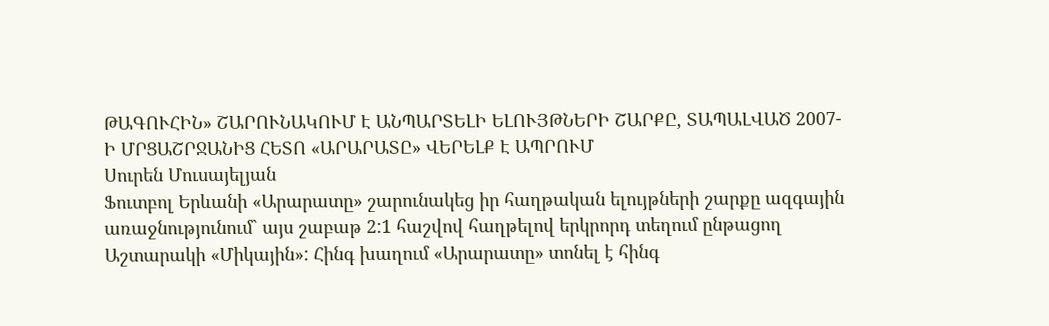ԹԱԳՈՒՀԻՆ» ՇԱՐՈՒՆԱԿՈՒՄ Է ԱՆՊԱՐՏԵԼԻ ԵԼՈՒՅԹՆԵՐԻ ՇԱՐՔԸ, ՏԱՊԱԼՎԱԾ 2007-Ի ՄՐՑԱՇՐՋԱՆԻՑ ՀԵՏՈ «ԱՐԱՐԱՏԸ» ՎԵՐԵԼՔ Է ԱՊՐՈՒՄ
Սուրեն Մուսայելյան
Ֆուտբոլ Երևանի «Արարատը» շարունակեց իր հաղթական ելույթների շարքը ազգային առաջնությունում` այս շաբաթ 2:1 հաշվով հաղթելով երկրորդ տեղում ընթացող Աշտարակի «Միկային»: Հինգ խաղում «Արարատը» տոնել է հինգ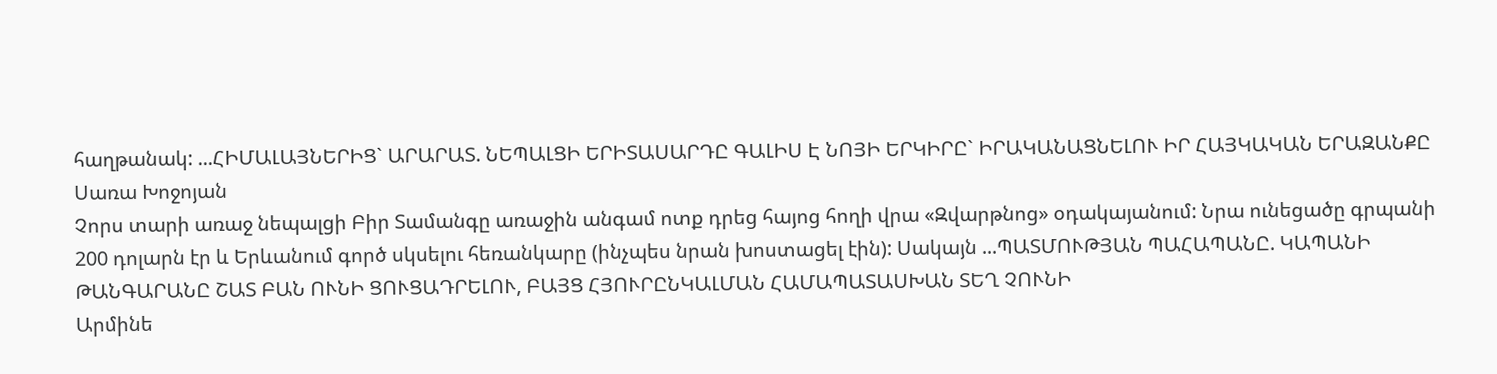հաղթանակ: ...ՀԻՄԱԼԱՅՆԵՐԻՑ` ԱՐԱՐԱՏ. ՆԵՊԱԼՑԻ ԵՐԻՏԱՍԱՐԴԸ ԳԱԼԻՍ Է ՆՈՅԻ ԵՐԿԻՐԸ` ԻՐԱԿԱՆԱՑՆԵԼՈՒ ԻՐ ՀԱՅԿԱԿԱՆ ԵՐԱԶԱՆՔԸ
Սառա Խոջոյան
Չորս տարի առաջ նեպալցի Բիր Տամանգը առաջին անգամ ոտք դրեց հայոց հողի վրա «Զվարթնոց» օդակայանում: Նրա ունեցածը գրպանի 200 դոլարն էր և Երևանում գործ սկսելու հեռանկարը (ինչպես նրան խոստացել էին): Սակայն ...ՊԱՏՄՈՒԹՅԱՆ ՊԱՀԱՊԱՆԸ. ԿԱՊԱՆԻ ԹԱՆԳԱՐԱՆԸ ՇԱՏ ԲԱՆ ՈՒՆԻ ՑՈՒՑԱԴՐԵԼՈՒ, ԲԱՅՑ ՀՅՈՒՐԸՆԿԱԼՄԱՆ ՀԱՄԱՊԱՏԱՍԽԱՆ ՏԵՂ ՉՈՒՆԻ
Արմինե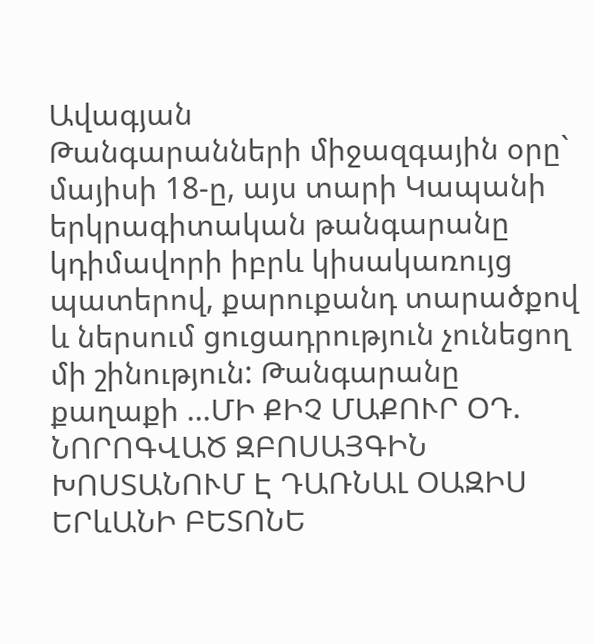Ավագյան
Թանգարանների միջազգային օրը` մայիսի 18-ը, այս տարի Կապանի երկրագիտական թանգարանը կդիմավորի իբրև կիսակառույց պատերով, քարուքանդ տարածքով և ներսում ցուցադրություն չունեցող մի շինություն: Թանգարանը քաղաքի ...ՄԻ ՔԻՉ ՄԱՔՈՒՐ ՕԴ. ՆՈՐՈԳՎԱԾ ԶԲՈՍԱՅԳԻՆ ԽՈՍՏԱՆՈՒՄ Է ԴԱՌՆԱԼ ՕԱԶԻՍ ԵՐևԱՆԻ ԲԵՏՈՆԵ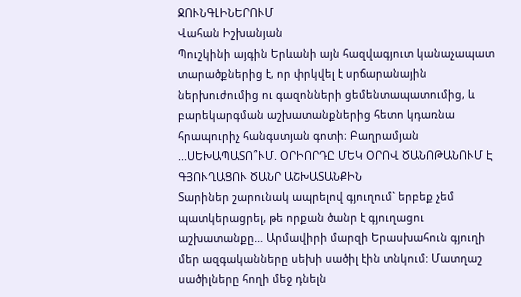ՋՈՒՆԳԼԻՆԵՐՈՒՄ
Վահան Իշխանյան
Պուշկինի այգին Երևանի այն հազվագյուտ կանաչապատ տարածքներից է, որ փրկվել է սրճարանային ներխուժումից ու գազոնների ցեմենտապատումից, և բարեկարգման աշխատանքներից հետո կդառնա հրապուրիչ հանգստյան գոտի։ Բաղրամյան ...ՍԵԽԱՊԱՏՈ՞ՒՄ. ՕՐԻՈՐԴԸ ՄԵԿ ՕՐՈՎ ԾԱՆՈԹԱՆՈՒՄ Է ԳՅՈՒՂԱՑՈՒ ԾԱՆՐ ԱՇԽԱՏԱՆՔԻՆ
Տարիներ շարունակ ապրելով գյուղում` երբեք չեմ պատկերացրել, թե որքան ծանր է գյուղացու աշխատանքը… Արմավիրի մարզի Երասխահուն գյուղի մեր ազգականները սեխի սածիլ էին տնկում: Մատղաշ սածիլները հողի մեջ դնելն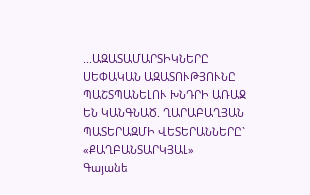...ԱԶԱՏԱՄԱՐՏԻԿՆԵՐԸ ՍԵՓԱԿԱՆ ԱԶԱՏՈՒԹՅՈՒՆԸ ՊԱՇՏՊԱՆԵԼՈՒ ԽՆԴՐԻ ԱՌԱՋ ԵՆ ԿԱՆԳՆԱԾ. ՂԱՐԱԲԱՂՅԱՆ ՊԱՏԵՐԱԶՄԻ ՎԵՏԵՐԱՆՆԵՐԸ` «ՔԱՂԲԱՆՏԱՐԿՅԱԼ»
Գայանե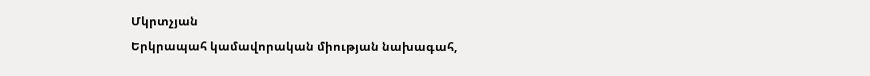Մկրտչյան
Երկրապահ կամավորական միության նախագահ,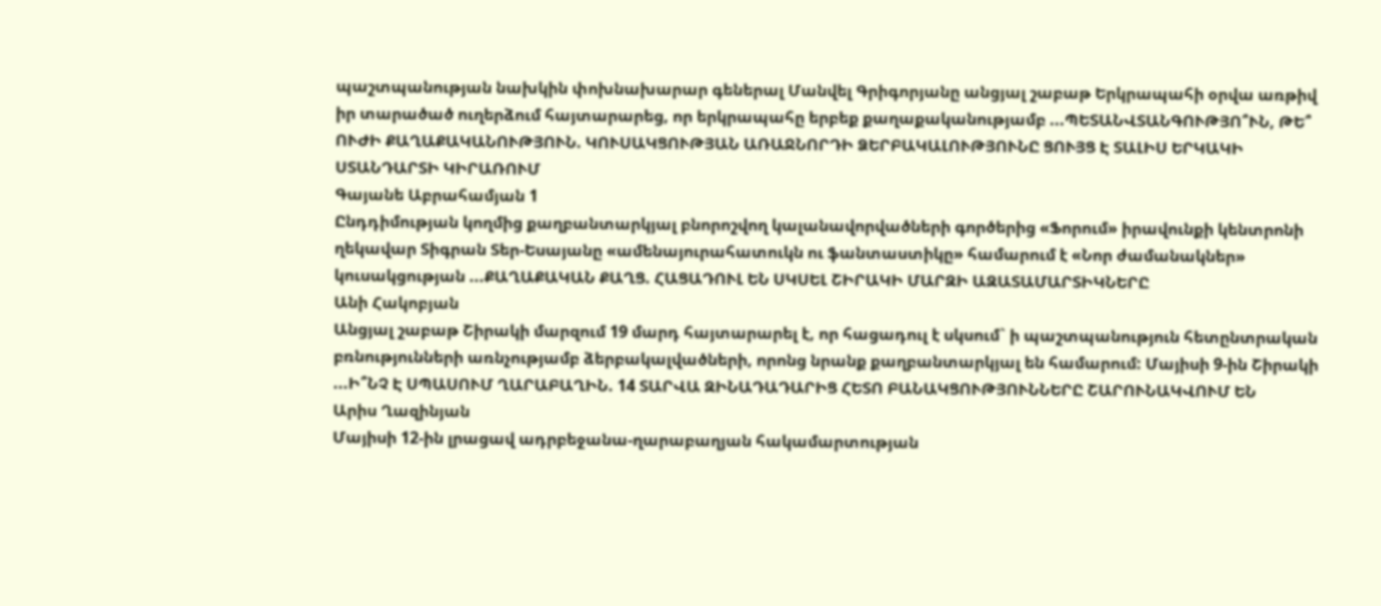պաշտպանության նախկին փոխնախարար գեներալ Մանվել Գրիգորյանը անցյալ շաբաթ Երկրապահի օրվա առթիվ իր տարածած ուղերձում հայտարարեց, որ երկրապահը երբեք քաղաքականությամբ ...ՊԵՏԱՆՎՏԱՆԳՈՒԹՅՈ՞ՒՆ, ԹԵ՞ ՈՒԺԻ ՔԱՂԱՔԱԿԱՆՈՒԹՅՈՒՆ. ԿՈՒՍԱԿՑՈՒԹՅԱՆ ԱՌԱՋՆՈՐԴԻ ՁԵՐԲԱԿԱԼՈՒԹՅՈՒՆԸ ՑՈՒՅՑ Է ՏԱԼԻՍ ԵՐԿԱԿԻ ՍՏԱՆԴԱՐՏԻ ԿԻՐԱՌՈՒՄ
Գայանե Աբրահամյան 1
Ընդդիմության կողմից քաղբանտարկյալ բնորոշվող կալանավորվածների գործերից «Ֆորում» իրավունքի կենտրոնի ղեկավար Տիգրան Տեր-Եսայանը «ամենայուրահատուկն ու ֆանտաստիկը» համարում է «Նոր ժամանակներ» կուսակցության ...ՔԱՂԱՔԱԿԱՆ ՔԱՂՑ. ՀԱՑԱԴՈՒԼ ԵՆ ՍԿՍԵԼ ՇԻՐԱԿԻ ՄԱՐԶԻ ԱԶԱՏԱՄԱՐՏԻԿՆԵՐԸ
Անի Հակոբյան
Անցյալ շաբաթ Շիրակի մարզում 19 մարդ հայտարարել է, որ հացադուլ է սկսում` ի պաշտպանություն հետընտրական բռնությունների առնչությամբ ձերբակալվածների, որոնց նրանք քաղբանտարկյալ են համարում: Մայիսի 9-ին Շիրակի ...Ի՞ՆՉ Է ՍՊԱՍՈՒՄ ՂԱՐԱԲԱՂԻՆ. 14 ՏԱՐՎԱ ԶԻՆԱԴԱԴԱՐԻՑ ՀԵՏՈ ԲԱՆԱԿՑՈՒԹՅՈՒՆՆԵՐԸ ՇԱՐՈՒՆԱԿՎՈՒՄ ԵՆ
Արիս Ղազինյան
Մայիսի 12-ին լրացավ ադրբեջանա-ղարաբաղյան հակամարտության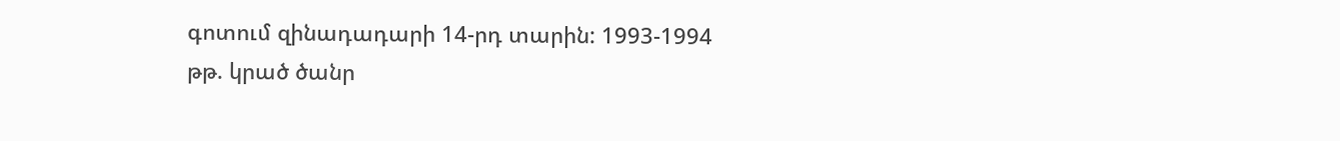գոտում զինադադարի 14-րդ տարին: 1993-1994 թթ. կրած ծանր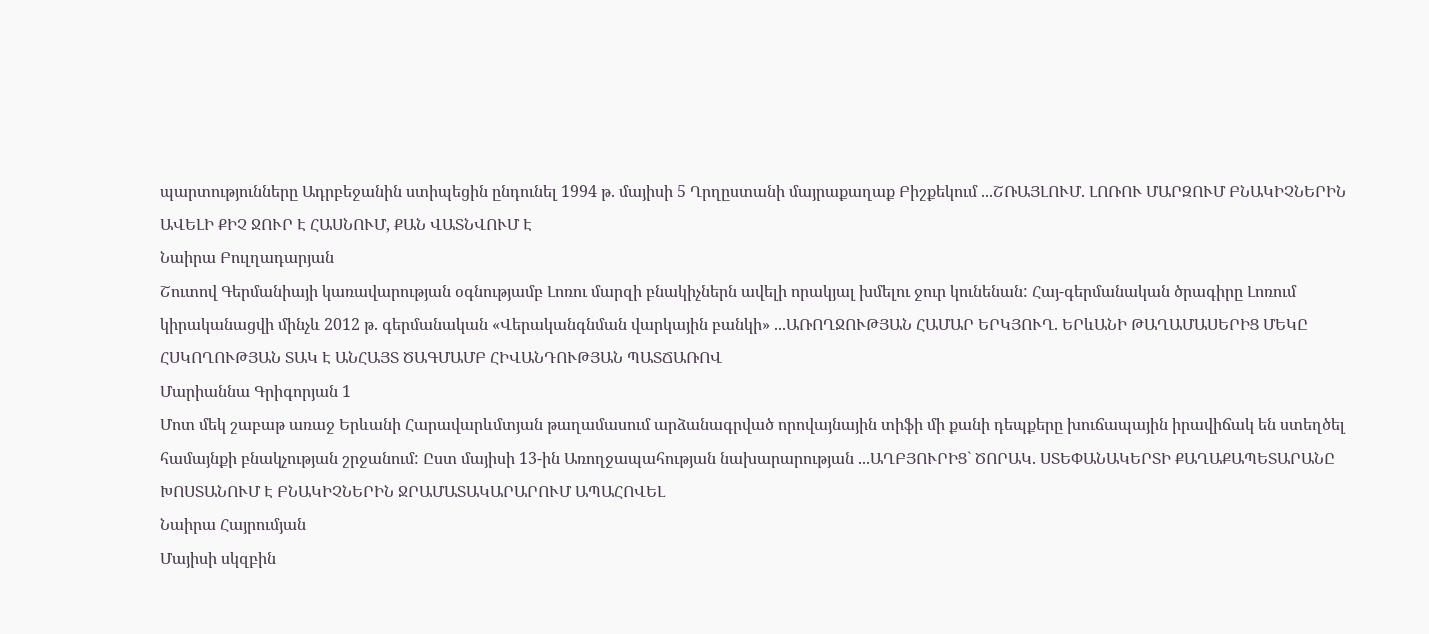պարտությունները Ադրբեջանին ստիպեցին ընդունել 1994 թ. մայիսի 5 Ղրղըստանի մայրաքաղաք Բիշքեկում ...ՇՌԱՅԼՈՒՄ. ԼՈՌՈՒ ՄԱՐԶՈՒՄ ԲՆԱԿԻՉՆԵՐԻՆ ԱՎԵԼԻ ՔԻՉ ՋՈՒՐ Է ՀԱՍՆՈՒՄ, ՔԱՆ ՎԱՏՆՎՈՒՄ Է
Նաիրա Բուլղադարյան
Շուտով Գերմանիայի կառավարության օգնությամբ Լոռու մարզի բնակիչներն ավելի որակյալ խմելու ջուր կունենան: Հայ-գերմանական ծրագիրը Լոռում կիրականացվի մինչև 2012 թ. գերմանական «Վերականգնման վարկային բանկի» ...ԱՌՈՂՋՈՒԹՅԱՆ ՀԱՄԱՐ ԵՐԿՅՈՒՂ. ԵՐևԱՆԻ ԹԱՂԱՄԱՍԵՐԻՑ ՄԵԿԸ ՀՍԿՈՂՈՒԹՅԱՆ ՏԱԿ Է ԱՆՀԱՅՏ ԾԱԳՄԱՄԲ ՀԻՎԱՆԴՈՒԹՅԱՆ ՊԱՏՃԱՌՈՎ
Մարիաննա Գրիգորյան 1
Մոտ մեկ շաբաթ առաջ Երևանի Հարավարևմտյան թաղամասում արձանագրված որովայնային տիֆի մի քանի դեպքերը խուճապային իրավիճակ են ստեղծել համայնքի բնակչության շրջանում: Ըստ մայիսի 13-ին Առողջապահության նախարարության ...ԱՂԲՅՈՒՐԻՑ` ԾՈՐԱԿ. ՍՏԵՓԱՆԱԿԵՐՏԻ ՔԱՂԱՔԱՊԵՏԱՐԱՆԸ ԽՈՍՏԱՆՈՒՄ Է ԲՆԱԿԻՉՆԵՐԻՆ ՋՐԱՄԱՏԱԿԱՐԱՐՈՒՄ ԱՊԱՀՈՎԵԼ
Նաիրա Հայրումյան
Մայիսի սկզբին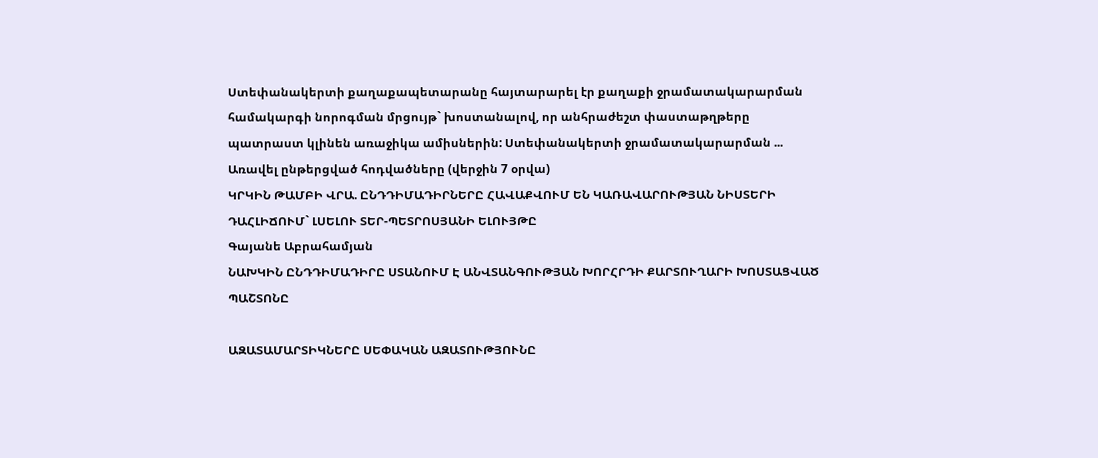Ստեփանակերտի քաղաքապետարանը հայտարարել էր քաղաքի ջրամատակարարման համակարգի նորոգման մրցույթ` խոստանալով, որ անհրաժեշտ փաստաթղթերը պատրաստ կլինեն առաջիկա ամիսներին: Ստեփանակերտի ջրամատակարարման ...
Առավել ընթերցված հոդվածները (վերջին 7 օրվա)
ԿՐԿԻՆ ԹԱՄԲԻ ՎՐԱ. ԸՆԴԴԻՄԱԴԻՐՆԵՐԸ ՀԱՎԱՔՎՈՒՄ ԵՆ ԿԱՌԱՎԱՐՈՒԹՅԱՆ ՆԻՍՏԵՐԻ ԴԱՀԼԻՃՈՒՄ` ԼՍԵԼՈՒ ՏԵՐ-ՊԵՏՐՈՍՅԱՆԻ ԵԼՈՒՅԹԸ
Գայանե Աբրահամյան
ՆԱԽԿԻՆ ԸՆԴԴԻՄԱԴԻՐԸ ՍՏԱՆՈՒՄ Է ԱՆՎՏԱՆԳՈՒԹՅԱՆ ԽՈՐՀՐԴԻ ՔԱՐՏՈՒՂԱՐԻ ԽՈՍՏԱՑՎԱԾ ՊԱՇՏՈՆԸ

ԱԶԱՏԱՄԱՐՏԻԿՆԵՐԸ ՍԵՓԱԿԱՆ ԱԶԱՏՈՒԹՅՈՒՆԸ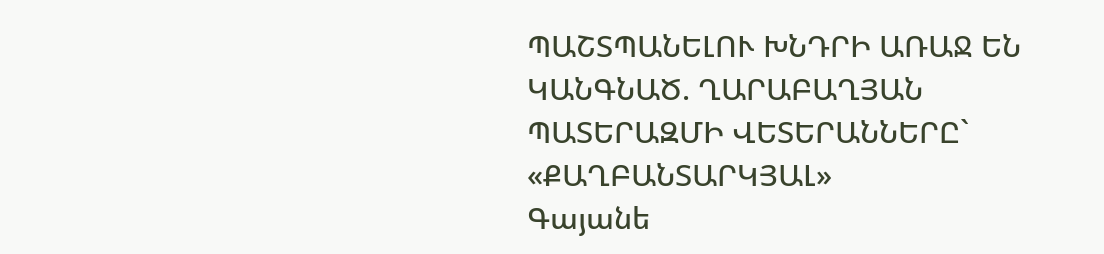ՊԱՇՏՊԱՆԵԼՈՒ ԽՆԴՐԻ ԱՌԱՋ ԵՆ ԿԱՆԳՆԱԾ. ՂԱՐԱԲԱՂՅԱՆ ՊԱՏԵՐԱԶՄԻ ՎԵՏԵՐԱՆՆԵՐԸ` «ՔԱՂԲԱՆՏԱՐԿՅԱԼ»
Գայանե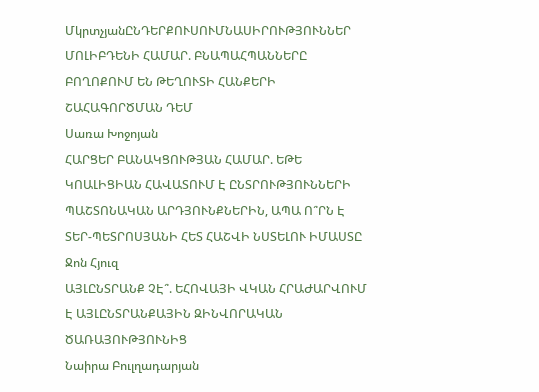ՄկրտչյանԸՆԴԵՐՔՈՒՍՈՒՄՆԱՍԻՐՈՒԹՅՈՒՆՆԵՐ ՄՈԼԻԲԴԵՆԻ ՀԱՄԱՐ. ԲՆԱՊԱՀՊԱՆՆԵՐԸ ԲՈՂՈՔՈՒՄ ԵՆ ԹԵՂՈՒՏԻ ՀԱՆՔԵՐԻ ՇԱՀԱԳՈՐԾՄԱՆ ԴԵՄ
Սառա Խոջոյան
ՀԱՐՑԵՐ ԲԱՆԱԿՑՈՒԹՅԱՆ ՀԱՄԱՐ. ԵԹԵ ԿՈԱԼԻՑԻԱՆ ՀԱՎԱՏՈՒՄ Է ԸՆՏՐՈՒԹՅՈՒՆՆԵՐԻ ՊԱՇՏՈՆԱԿԱՆ ԱՐԴՅՈՒՆՔՆԵՐԻՆ, ԱՊԱ Ո՞ՐՆ Է ՏԵՐ-ՊԵՏՐՈՍՅԱՆԻ ՀԵՏ ՀԱՇՎԻ ՆՍՏԵԼՈՒ ԻՄԱՍՏԸ
Ջոն Հյուզ
ԱՅԼԸՆՏՐԱՆՔ ՉԷ՞. ԵՀՈՎԱՅԻ ՎԿԱՆ ՀՐԱԺԱՐՎՈՒՄ Է ԱՅԼԸՆՏՐԱՆՔԱՅԻՆ ԶԻՆՎՈՐԱԿԱՆ ԾԱՌԱՅՈՒԹՅՈՒՆԻՑ
Նաիրա Բուլղադարյան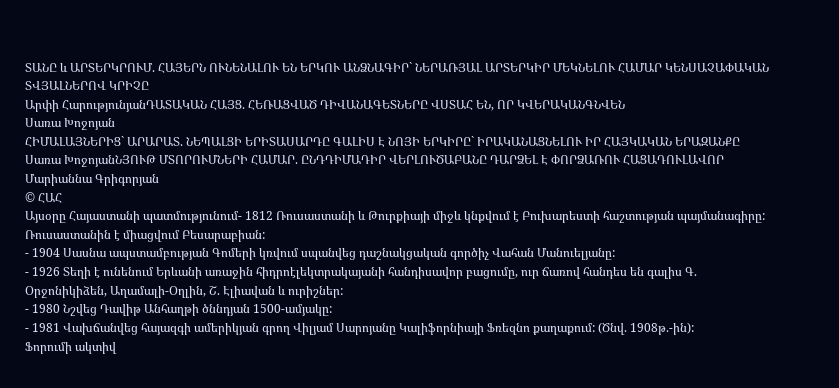ՏԱՆԸ և ԱՐՏԵՐԿՐՈՒՄ. ՀԱՅԵՐՆ ՈՒՆԵՆԱԼՈՒ ԵՆ ԵՐԿՈՒ ԱՆՁՆԱԳԻՐ` ՆԵՐԱՌՅԱԼ ԱՐՏԵՐԿԻՐ ՄԵԿՆԵԼՈՒ ՀԱՄԱՐ ԿԵՆՍԱՉԱՓԱԿԱՆ ՏՎՅԱԼՆԵՐՈՎ ԿՐԻՉԸ
Արփի ՀարությունյանԴԱՏԱԿԱՆ ՀԱՅՑ. ՀԵՌԱՑՎԱԾ ԴԻՎԱՆԱԳԵՏՆԵՐԸ ՎՍՏԱՀ ԵՆ, ՈՐ ԿՎԵՐԱԿԱՆԳՆՎԵՆ
Սառա Խոջոյան
ՀԻՄԱԼԱՅՆԵՐԻՑ` ԱՐԱՐԱՏ. ՆԵՊԱԼՑԻ ԵՐԻՏԱՍԱՐԴԸ ԳԱԼԻՍ Է ՆՈՅԻ ԵՐԿԻՐԸ` ԻՐԱԿԱՆԱՑՆԵԼՈՒ ԻՐ ՀԱՅԿԱԿԱՆ ԵՐԱԶԱՆՔԸ
Սառա ԽոջոյանՆՅՈՒԹ ՄՏՈՐՈՒՄՆԵՐԻ ՀԱՄԱՐ. ԸՆԴԴԻՄԱԴԻՐ ՎԵՐԼՈՒԾԱԲԱՆԸ ԴԱՐՁԵԼ Է ՓՈՐՁԱՌՈՒ ՀԱՑԱԴՈՒԼԱՎՈՐ
Մարիաննա Գրիգորյան
© ՀԱՀ
Այսօրը Հայաստանի պատմությունում- 1812 Ռուսաստանի և Թուրքիայի միջև կնքվում է Բուխարեստի հաշտության պայմանագիրը: Ռուսաստանին է միացվում Բեսարաբիան:
- 1904 Սասնա ապստամբության Գոմերի կռվում սպանվեց դաշնակցական գործիչ Վահան Մանուելյանը:
- 1926 Տեղի է ունենում Երևանի առաջին հիդրոէլեկտրակայանի հանդիսավոր բացումը, ուր ճառով հանդես են գալիս Գ. Օրջոնիկիձեն, Աղամալի-Օղլին, Շ. Էլիավան և ուրիշներ:
- 1980 Նշվեց Դավիթ Անհաղթի ծննդյան 1500-ամյակը:
- 1981 Վախճանվեց հայազգի ամերիկյան գրող Վիլյամ Սարոյանը Կալիֆորնիայի Ֆռեզնո քաղաքում: (Ծնվ. 1908թ.-ին):
Ֆորումի ակտիվ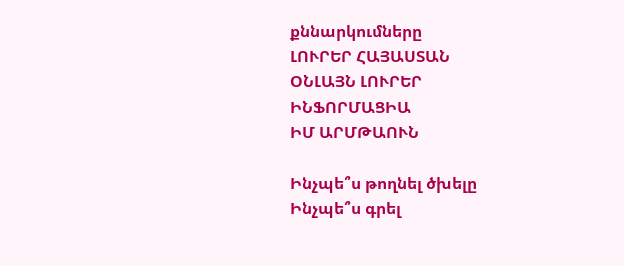քննարկումները
ԼՈՒՐԵՐ ՀԱՅԱՍՏԱՆ
ՕՆԼԱՅՆ ԼՈՒՐԵՐ
ԻՆՖՈՐՄԱՑԻԱ
ԻՄ ԱՐՄԹԱՈՒՆ

Ինչպե՞ս թողնել ծխելը
Ինչպե՞ս գրել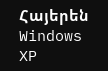Հայերեն Windows XP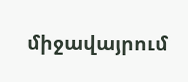միջավայրում